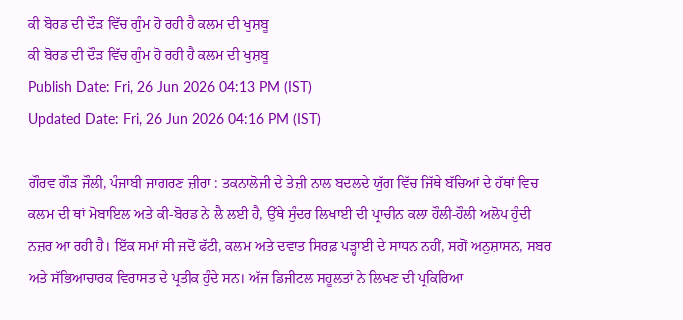ਕੀ ਬੋਰਡ ਦੀ ਦੌੜ ਵਿੱਚ ਗੁੰਮ ਹੋ ਰਹੀ ਹੈ ਕਲਮ ਦੀ ਖੁਸ਼ਬੂ
ਕੀ ਬੋਰਡ ਦੀ ਦੌੜ ਵਿੱਚ ਗੁੰਮ ਹੋ ਰਹੀ ਹੈ ਕਲਮ ਦੀ ਖੁਸ਼ਬੂ
Publish Date: Fri, 26 Jun 2026 04:13 PM (IST)
Updated Date: Fri, 26 Jun 2026 04:16 PM (IST)

ਗੌਰਵ ਗੌੜ ਜੌਲੀ, ਪੰਜਾਬੀ ਜਾਗਰਣ ਜ਼ੀਰਾ : ਤਕਨਾਲੋਜੀ ਦੇ ਤੇਜ਼ੀ ਨਾਲ ਬਦਲਦੇ ਯੁੱਗ ਵਿੱਚ ਜਿੱਥੇ ਬੱਚਿਆਂ ਦੇ ਹੱਥਾਂ ਵਿਚ ਕਲਮ ਦੀ ਥਾਂ ਮੋਬਾਇਲ ਅਤੇ ਕੀ-ਬੋਰਡ ਨੇ ਲੈ ਲਈ ਹੈ, ਉੱਥੇ ਸੁੰਦਰ ਲਿਖਾਈ ਦੀ ਪ੍ਰਾਚੀਨ ਕਲਾ ਹੌਲੀ-ਹੌਲੀ ਅਲੋਪ ਹੁੰਦੀ ਨਜ਼ਰ ਆ ਰਹੀ ਹੈ। ਇੱਕ ਸਮਾਂ ਸੀ ਜਦੋਂ ਫੱਟੀ, ਕਲਮ ਅਤੇ ਦਵਾਤ ਸਿਰਫ਼ ਪੜ੍ਹਾਈ ਦੇ ਸਾਧਨ ਨਹੀਂ, ਸਗੋਂ ਅਨੁਸ਼ਾਸਨ, ਸਬਰ ਅਤੇ ਸੱਭਿਆਚਾਰਕ ਵਿਰਾਸਤ ਦੇ ਪ੍ਰਤੀਕ ਹੁੰਦੇ ਸਨ। ਅੱਜ ਡਿਜੀਟਲ ਸਹੂਲਤਾਂ ਨੇ ਲਿਖਣ ਦੀ ਪ੍ਰਕਿਰਿਆ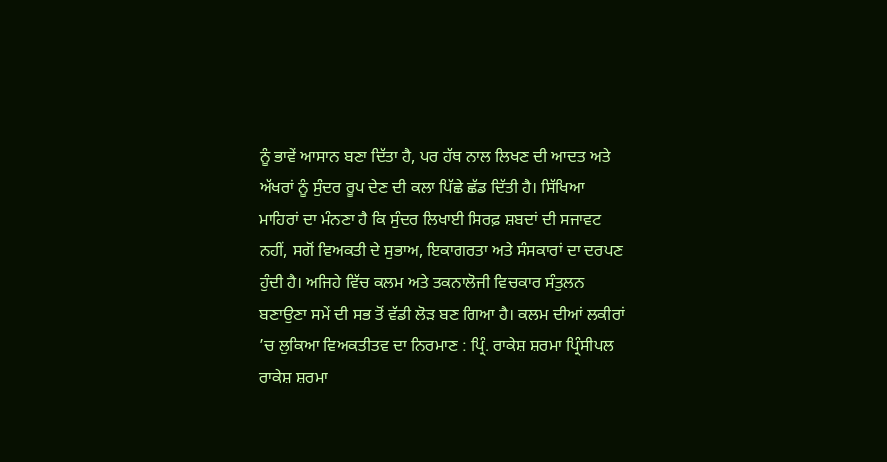ਨੂੰ ਭਾਵੇਂ ਆਸਾਨ ਬਣਾ ਦਿੱਤਾ ਹੈ, ਪਰ ਹੱਥ ਨਾਲ ਲਿਖਣ ਦੀ ਆਦਤ ਅਤੇ ਅੱਖਰਾਂ ਨੂੰ ਸੁੰਦਰ ਰੂਪ ਦੇਣ ਦੀ ਕਲਾ ਪਿੱਛੇ ਛੱਡ ਦਿੱਤੀ ਹੈ। ਸਿੱਖਿਆ ਮਾਹਿਰਾਂ ਦਾ ਮੰਨਣਾ ਹੈ ਕਿ ਸੁੰਦਰ ਲਿਖਾਈ ਸਿਰਫ਼ ਸ਼ਬਦਾਂ ਦੀ ਸਜਾਵਟ ਨਹੀਂ, ਸਗੋਂ ਵਿਅਕਤੀ ਦੇ ਸੁਭਾਅ, ਇਕਾਗਰਤਾ ਅਤੇ ਸੰਸਕਾਰਾਂ ਦਾ ਦਰਪਣ ਹੁੰਦੀ ਹੈ। ਅਜਿਹੇ ਵਿੱਚ ਕਲਮ ਅਤੇ ਤਕਨਾਲੋਜੀ ਵਿਚਕਾਰ ਸੰਤੁਲਨ ਬਣਾਉਣਾ ਸਮੇਂ ਦੀ ਸਭ ਤੋਂ ਵੱਡੀ ਲੋੜ ਬਣ ਗਿਆ ਹੈ। ਕਲਮ ਦੀਆਂ ਲਕੀਰਾਂ ’ਚ ਲੁਕਿਆ ਵਿਅਕਤੀਤਵ ਦਾ ਨਿਰਮਾਣ : ਪ੍ਰਿੰ. ਰਾਕੇਸ਼ ਸ਼ਰਮਾ ਪ੍ਰਿੰਸੀਪਲ ਰਾਕੇਸ਼ ਸ਼ਰਮਾ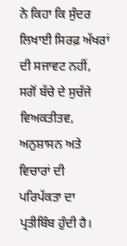ਨੇ ਕਿਹਾ ਕਿ ਸੁੰਦਰ ਲਿਖਾਈ ਸਿਰਫ਼ ਅੱਖਰਾਂ ਦੀ ਸਜਾਵਟ ਨਹੀਂ, ਸਗੋਂ ਬੱਚੇ ਦੇ ਸੁਚੱਜੇ ਵਿਅਕਤੀਤਵ, ਅਨੁਸ਼ਾਸਨ ਅਤੇ ਵਿਚਾਰਾਂ ਦੀ ਪਰਿਪੱਕਤਾ ਦਾ ਪ੍ਰਤੀਬਿੰਬ ਹੁੰਦੀ ਹੈ।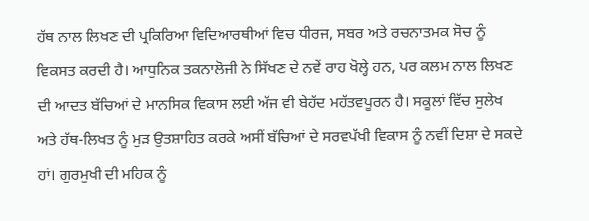ਹੱਥ ਨਾਲ ਲਿਖਣ ਦੀ ਪ੍ਰਕਿਰਿਆ ਵਿਦਿਆਰਥੀਆਂ ਵਿਚ ਧੀਰਜ, ਸਬਰ ਅਤੇ ਰਚਨਾਤਮਕ ਸੋਚ ਨੂੰ ਵਿਕਸਤ ਕਰਦੀ ਹੈ। ਆਧੁਨਿਕ ਤਕਨਾਲੋਜੀ ਨੇ ਸਿੱਖਣ ਦੇ ਨਵੇਂ ਰਾਹ ਖੋਲ੍ਹੇ ਹਨ, ਪਰ ਕਲਮ ਨਾਲ ਲਿਖਣ ਦੀ ਆਦਤ ਬੱਚਿਆਂ ਦੇ ਮਾਨਸਿਕ ਵਿਕਾਸ ਲਈ ਅੱਜ ਵੀ ਬੇਹੱਦ ਮਹੱਤਵਪੂਰਨ ਹੈ। ਸਕੂਲਾਂ ਵਿੱਚ ਸੁਲੇਖ ਅਤੇ ਹੱਥ-ਲਿਖਤ ਨੂੰ ਮੁੜ ਉਤਸ਼ਾਹਿਤ ਕਰਕੇ ਅਸੀਂ ਬੱਚਿਆਂ ਦੇ ਸਰਵਪੱਖੀ ਵਿਕਾਸ ਨੂੰ ਨਵੀਂ ਦਿਸ਼ਾ ਦੇ ਸਕਦੇ ਹਾਂ। ਗੁਰਮੁਖੀ ਦੀ ਮਹਿਕ ਨੂੰ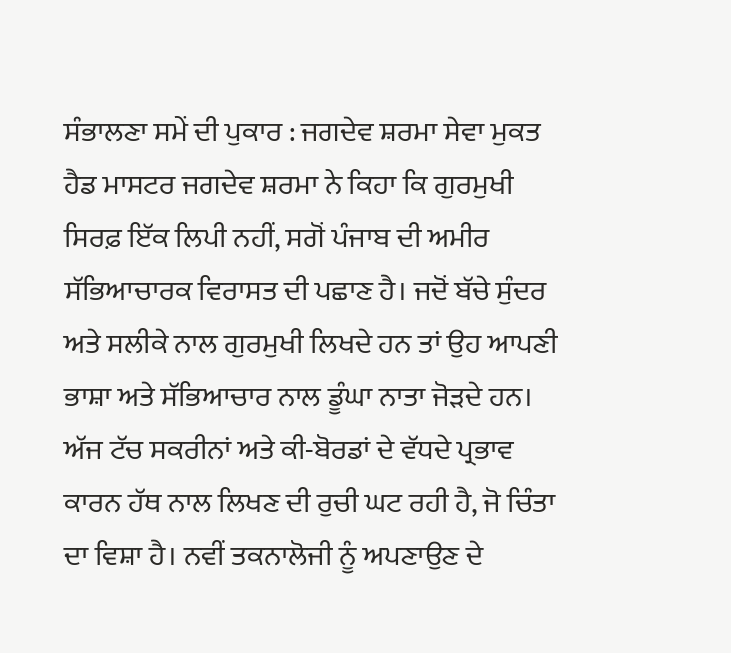ਸੰਭਾਲਣਾ ਸਮੇਂ ਦੀ ਪੁਕਾਰ : ਜਗਦੇਵ ਸ਼ਰਮਾ ਸੇਵਾ ਮੁਕਤ ਹੈਡ ਮਾਸਟਰ ਜਗਦੇਵ ਸ਼ਰਮਾ ਨੇ ਕਿਹਾ ਕਿ ਗੁਰਮੁਖੀ ਸਿਰਫ਼ ਇੱਕ ਲਿਪੀ ਨਹੀਂ, ਸਗੋਂ ਪੰਜਾਬ ਦੀ ਅਮੀਰ ਸੱਭਿਆਚਾਰਕ ਵਿਰਾਸਤ ਦੀ ਪਛਾਣ ਹੈ। ਜਦੋਂ ਬੱਚੇ ਸੁੰਦਰ ਅਤੇ ਸਲੀਕੇ ਨਾਲ ਗੁਰਮੁਖੀ ਲਿਖਦੇ ਹਨ ਤਾਂ ਉਹ ਆਪਣੀ ਭਾਸ਼ਾ ਅਤੇ ਸੱਭਿਆਚਾਰ ਨਾਲ ਡੂੰਘਾ ਨਾਤਾ ਜੋੜਦੇ ਹਨ। ਅੱਜ ਟੱਚ ਸਕਰੀਨਾਂ ਅਤੇ ਕੀ-ਬੋਰਡਾਂ ਦੇ ਵੱਧਦੇ ਪ੍ਰਭਾਵ ਕਾਰਨ ਹੱਥ ਨਾਲ ਲਿਖਣ ਦੀ ਰੁਚੀ ਘਟ ਰਹੀ ਹੈ, ਜੋ ਚਿੰਤਾ ਦਾ ਵਿਸ਼ਾ ਹੈ। ਨਵੀਂ ਤਕਨਾਲੋਜੀ ਨੂੰ ਅਪਣਾਉਣ ਦੇ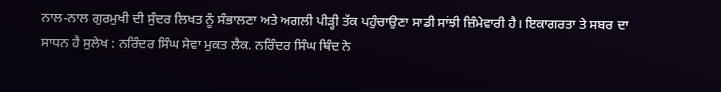ਨਾਲ-ਨਾਲ ਗੁਰਮੁਖੀ ਦੀ ਸੁੰਦਰ ਲਿਖਤ ਨੂੰ ਸੰਭਾਲਣਾ ਅਤੇ ਅਗਲੀ ਪੀੜ੍ਹੀ ਤੱਕ ਪਹੁੰਚਾਉਣਾ ਸਾਡੀ ਸਾਂਝੀ ਜ਼ਿੰਮੇਵਾਰੀ ਹੈ। ਇਕਾਗਰਤਾ ਤੇ ਸਬਰ ਦਾ ਸਾਧਨ ਹੈ ਸੁਲੇਖ : ਨਰਿੰਦਰ ਸਿੰਘ ਸੇਵਾ ਮੁਕਤ ਲੈਕ. ਨਰਿੰਦਰ ਸਿੰਘ ਥਿੰਦ ਨੇ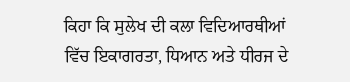ਕਿਹਾ ਕਿ ਸੁਲੇਖ ਦੀ ਕਲਾ ਵਿਦਿਆਰਥੀਆਂ ਵਿੱਚ ਇਕਾਗਰਤਾ, ਧਿਆਨ ਅਤੇ ਧੀਰਜ ਦੇ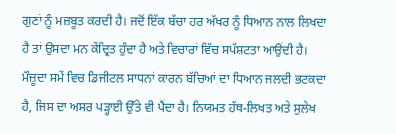ਗੁਣਾਂ ਨੂੰ ਮਜ਼ਬੂਤ ਕਰਦੀ ਹੈ। ਜਦੋਂ ਇੱਕ ਬੱਚਾ ਹਰ ਅੱਖਰ ਨੂੰ ਧਿਆਨ ਨਾਲ ਲਿਖਦਾ ਹੈ ਤਾਂ ਉਸਦਾ ਮਨ ਕੇਂਦ੍ਰਿਤ ਹੁੰਦਾ ਹੈ ਅਤੇ ਵਿਚਾਰਾਂ ਵਿੱਚ ਸਪੱਸ਼ਟਤਾ ਆਉਂਦੀ ਹੈ। ਮੌਜ਼ੂਦਾ ਸਮੇਂ ਵਿਚ ਡਿਜੀਟਲ ਸਾਧਨਾਂ ਕਾਰਨ ਬੱਚਿਆਂ ਦਾ ਧਿਆਨ ਜਲਦੀ ਭਟਕਦਾ ਹੈ, ਜਿਸ ਦਾ ਅਸਰ ਪੜ੍ਹਾਈ ਉੱਤੇ ਵੀ ਪੈਂਦਾ ਹੈ। ਨਿਯਮਤ ਹੱਥ-ਲਿਖਤ ਅਤੇ ਸੁਲੇਖ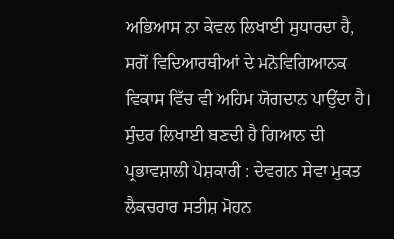ਅਭਿਆਸ ਨਾ ਕੇਵਲ ਲਿਖਾਈ ਸੁਧਾਰਦਾ ਹੈ, ਸਗੋਂ ਵਿਦਿਆਰਥੀਆਂ ਦੇ ਮਨੋਵਿਗਿਆਨਕ ਵਿਕਾਸ ਵਿੱਚ ਵੀ ਅਹਿਮ ਯੋਗਦਾਨ ਪਾਉਂਦਾ ਹੈ। ਸੁੰਦਰ ਲਿਖਾਈ ਬਣਦੀ ਹੈ ਗਿਆਨ ਦੀ ਪ੍ਰਭਾਵਸ਼ਾਲੀ ਪੇਸ਼ਕਾਰੀ : ਦੇਵਗਨ ਸੇਵਾ ਮੁਕਤ ਲੈਕਚਰਾਰ ਸਤੀਸ਼ ਮੋਹਨ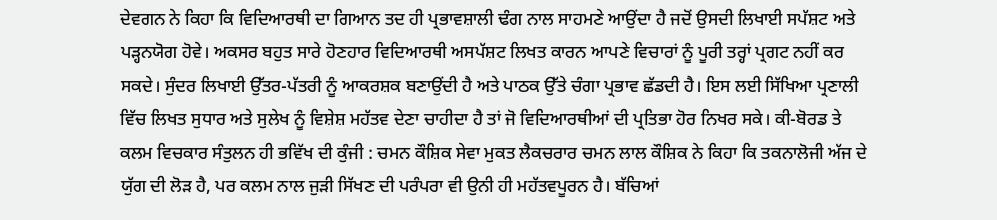ਦੇਵਗਨ ਨੇ ਕਿਹਾ ਕਿ ਵਿਦਿਆਰਥੀ ਦਾ ਗਿਆਨ ਤਦ ਹੀ ਪ੍ਰਭਾਵਸ਼ਾਲੀ ਢੰਗ ਨਾਲ ਸਾਹਮਣੇ ਆਉਂਦਾ ਹੈ ਜਦੋਂ ਉਸਦੀ ਲਿਖਾਈ ਸਪੱਸ਼ਟ ਅਤੇ ਪੜ੍ਹਨਯੋਗ ਹੋਵੇ। ਅਕਸਰ ਬਹੁਤ ਸਾਰੇ ਹੋਣਹਾਰ ਵਿਦਿਆਰਥੀ ਅਸਪੱਸ਼ਟ ਲਿਖਤ ਕਾਰਨ ਆਪਣੇ ਵਿਚਾਰਾਂ ਨੂੰ ਪੂਰੀ ਤਰ੍ਹਾਂ ਪ੍ਰਗਟ ਨਹੀਂ ਕਰ ਸਕਦੇ। ਸੁੰਦਰ ਲਿਖਾਈ ਉੱਤਰ-ਪੱਤਰੀ ਨੂੰ ਆਕਰਸ਼ਕ ਬਣਾਉਂਦੀ ਹੈ ਅਤੇ ਪਾਠਕ ਉੱਤੇ ਚੰਗਾ ਪ੍ਰਭਾਵ ਛੱਡਦੀ ਹੈ। ਇਸ ਲਈ ਸਿੱਖਿਆ ਪ੍ਰਣਾਲੀ ਵਿੱਚ ਲਿਖਤ ਸੁਧਾਰ ਅਤੇ ਸੁਲੇਖ ਨੂੰ ਵਿਸ਼ੇਸ਼ ਮਹੱਤਵ ਦੇਣਾ ਚਾਹੀਦਾ ਹੈ ਤਾਂ ਜੋ ਵਿਦਿਆਰਥੀਆਂ ਦੀ ਪ੍ਰਤਿਭਾ ਹੋਰ ਨਿਖਰ ਸਕੇ। ਕੀ-ਬੋਰਡ ਤੇ ਕਲਮ ਵਿਚਕਾਰ ਸੰਤੁਲਨ ਹੀ ਭਵਿੱਖ ਦੀ ਕੁੰਜੀ : ਚਮਨ ਕੌਸ਼ਿਕ ਸੇਵਾ ਮੁਕਤ ਲੈਕਚਰਾਰ ਚਮਨ ਲਾਲ ਕੌਸ਼ਿਕ ਨੇ ਕਿਹਾ ਕਿ ਤਕਨਾਲੋਜੀ ਅੱਜ ਦੇ ਯੁੱਗ ਦੀ ਲੋੜ ਹੈ, ਪਰ ਕਲਮ ਨਾਲ ਜੁੜੀ ਸਿੱਖਣ ਦੀ ਪਰੰਪਰਾ ਵੀ ਉਨੀ ਹੀ ਮਹੱਤਵਪੂਰਨ ਹੈ। ਬੱਚਿਆਂ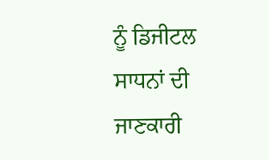ਨੂੰ ਡਿਜੀਟਲ ਸਾਧਨਾਂ ਦੀ ਜਾਣਕਾਰੀ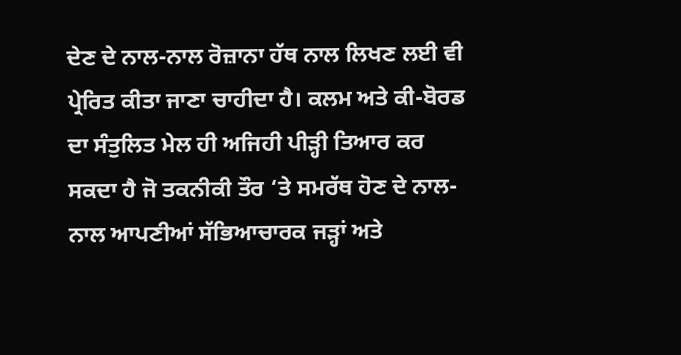ਦੇਣ ਦੇ ਨਾਲ-ਨਾਲ ਰੋਜ਼ਾਨਾ ਹੱਥ ਨਾਲ ਲਿਖਣ ਲਈ ਵੀ ਪ੍ਰੇਰਿਤ ਕੀਤਾ ਜਾਣਾ ਚਾਹੀਦਾ ਹੈ। ਕਲਮ ਅਤੇ ਕੀ-ਬੋਰਡ ਦਾ ਸੰਤੁਲਿਤ ਮੇਲ ਹੀ ਅਜਿਹੀ ਪੀੜ੍ਹੀ ਤਿਆਰ ਕਰ ਸਕਦਾ ਹੈ ਜੋ ਤਕਨੀਕੀ ਤੌਰ ‘ਤੇ ਸਮਰੱਥ ਹੋਣ ਦੇ ਨਾਲ-ਨਾਲ ਆਪਣੀਆਂ ਸੱਭਿਆਚਾਰਕ ਜੜ੍ਹਾਂ ਅਤੇ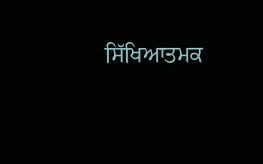ਸਿੱਖਿਆਤਮਕ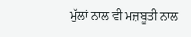ਮੁੱਲਾਂ ਨਾਲ ਵੀ ਮਜ਼ਬੂਤੀ ਨਾਲ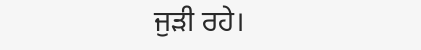ਜੁੜੀ ਰਹੇ।